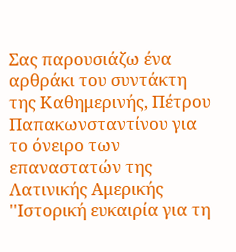Σας παρουσιάζω ένα αρθράκι του συντάκτη της Καθημερινής, Πέτρου Παπακωνσταντίνου για το όνειρο των επαναστατών της Λατινικής Αμερικής ''Ιστορική ευκαιρία για τη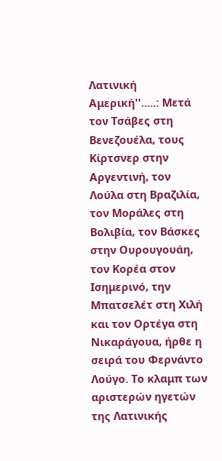Λατινική Αμερική''.....: Μετά τον Τσάβες στη Βενεζουέλα, τους Κίρτσνερ στην Αργεντινή, τον Λούλα στη Βραζιλία, τον Μοράλες στη Βολιβία, τον Βάσκες στην Ουρουγουάη, τον Κορέα στον Ισημερινό, την Μπατσελέτ στη Χιλή και τον Ορτέγα στη Νικαράγουα, ήρθε η σειρά του Φερνάντο Λούγο. Το κλαμπ των αριστερών ηγετών της Λατινικής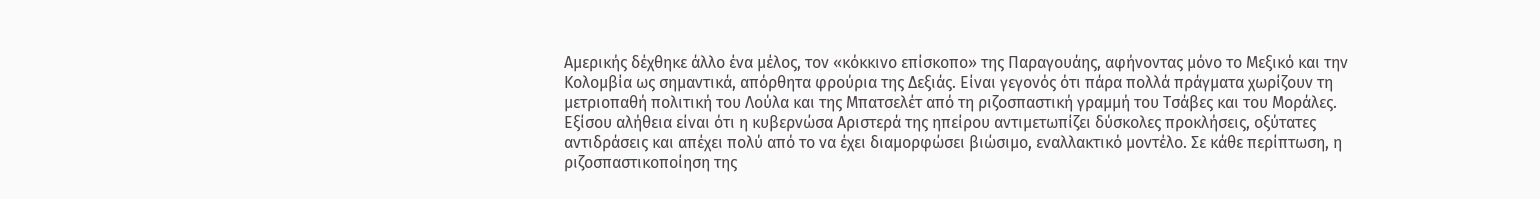Αμερικής δέχθηκε άλλο ένα μέλος, τον «κόκκινο επίσκοπο» της Παραγουάης, αφήνοντας μόνο το Μεξικό και την Κολομβία ως σημαντικά, απόρθητα φρούρια της Δεξιάς. Είναι γεγονός ότι πάρα πολλά πράγματα χωρίζουν τη μετριοπαθή πολιτική του Λούλα και της Μπατσελέτ από τη ριζοσπαστική γραμμή του Τσάβες και του Μοράλες. Εξίσου αλήθεια είναι ότι η κυβερνώσα Αριστερά της ηπείρου αντιμετωπίζει δύσκολες προκλήσεις, οξύτατες αντιδράσεις και απέχει πολύ από το να έχει διαμορφώσει βιώσιμο, εναλλακτικό μοντέλο. Σε κάθε περίπτωση, η ριζοσπαστικοποίηση της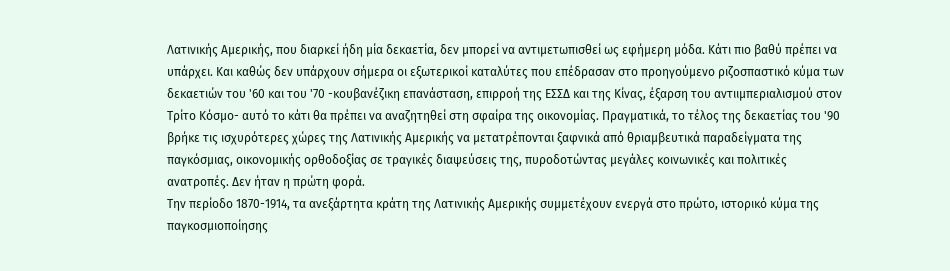Λατινικής Αμερικής, που διαρκεί ήδη μία δεκαετία, δεν μπορεί να αντιμετωπισθεί ως εφήμερη μόδα. Κάτι πιο βαθύ πρέπει να υπάρχει. Και καθώς δεν υπάρχουν σήμερα οι εξωτερικοί καταλύτες που επέδρασαν στο προηγούμενο ριζοσπαστικό κύμα των δεκαετιών του '60 και του '70 -κουβανέζικη επανάσταση, επιρροή της ΕΣΣΔ και της Κίνας, έξαρση του αντιιμπεριαλισμού στον Τρίτο Κόσμο- αυτό το κάτι θα πρέπει να αναζητηθεί στη σφαίρα της οικονομίας. Πραγματικά, το τέλος της δεκαετίας του '90 βρήκε τις ισχυρότερες χώρες της Λατινικής Αμερικής να μετατρέπονται ξαφνικά από θριαμβευτικά παραδείγματα της παγκόσμιας, οικονομικής ορθοδοξίας σε τραγικές διαψεύσεις της, πυροδοτώντας μεγάλες κοινωνικές και πολιτικές ανατροπές. Δεν ήταν η πρώτη φορά.
Την περίοδο 1870-1914, τα ανεξάρτητα κράτη της Λατινικής Αμερικής συμμετέχουν ενεργά στο πρώτο, ιστορικό κύμα της παγκοσμιοποίησης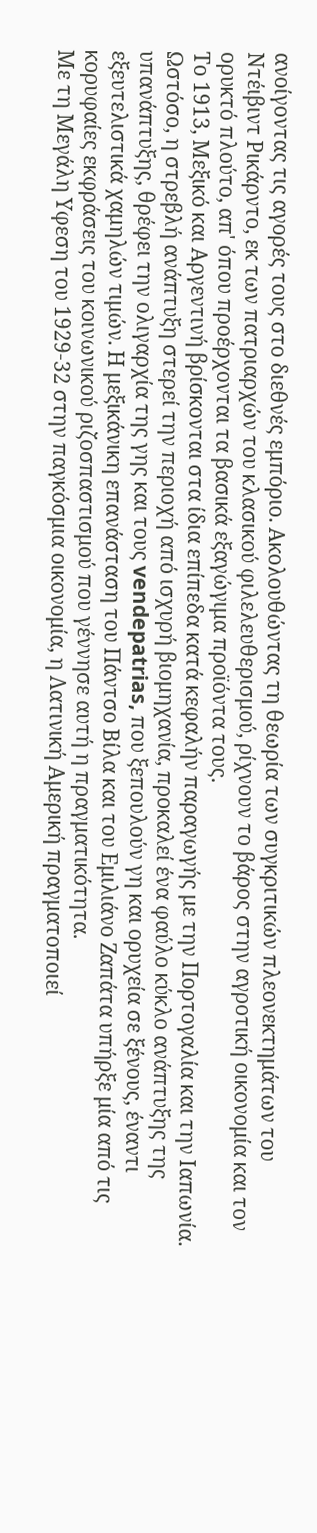ανοίγοντας τις αγορές τους στο διεθνές εμπόριο. Ακολουθώντας τη θεωρία των συγκριτικών πλεονεκτημάτων του Ντέιβιντ Ρικάρντο, εκ των πατριαρχών του κλασικού φιλελευθερισμού, ρίχνουν το βάρος στην αγροτική οικονομία και τον ορυκτό πλούτο, απ' όπου προέρχονται τα βασικά εξαγώγιμα προϊόντα τους.
Το 1913, Μεξικό και Αργεντινή βρίσκονται στα ίδια επίπεδα κατά κεφαλήν παραγωγής με την Πορτογαλία και την Ιαπωνία. Ωστόσο, η στρεβλή ανάπτυξη στερεί την περιοχή από ισχυρή βιομηχανία, προκαλεί ένα φαύλο κύκλο ανάπτυξης της υπανάπτυξης, θρέφει την ολιγαρχία της γης και τους vendepatrias, που ξεπουλούν γη και ορυχεία σε ξένους, έναντι εξευτελιστικά χαμηλών τιμών. Η μεξικάνικη επανάσταση του Πάντσο Βίλα και του Εμιλιάνο Ζαπάτα υπήρξε μία από τις κορυφαίες εκφράσεις του κοινωνικού ριζοσπαστισμού που γέννησε αυτή η πραγματικότητα.
Με τη Μεγάλη Υφεση του 1929-32 στην παγκόσμια οικονομία, η Λατινική Αμερική πραγματοποιεί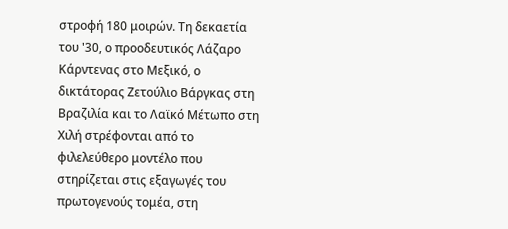στροφή 180 μοιρών. Τη δεκαετία του '30, ο προοδευτικός Λάζαρο Κάρντενας στο Μεξικό, ο δικτάτορας Ζετούλιο Βάργκας στη Βραζιλία και το Λαϊκό Μέτωπο στη Χιλή στρέφονται από το φιλελεύθερο μοντέλο που στηρίζεται στις εξαγωγές του πρωτογενούς τομέα, στη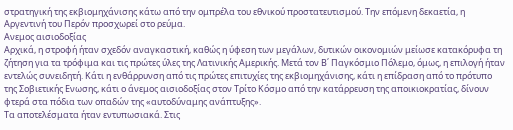στρατηγική της εκβιομηχάνισης κάτω από την ομπρέλα του εθνικού προστατευτισμού. Την επόμενη δεκαετία, η Αργεντινή του Περόν προσχωρεί στο ρεύμα.
Ανεμος αισιοδοξίας
Αρχικά, η στροφή ήταν σχεδόν αναγκαστική, καθώς η ύφεση των μεγάλων, δυτικών οικονομιών μείωσε κατακόρυφα τη ζήτηση για τα τρόφιμα και τις πρώτες ύλες της Λατινικής Αμερικής. Μετά τον Β΄ Παγκόσμιο Πόλεμο, όμως, η επιλογή ήταν εντελώς συνειδητή. Κάτι η ενθάρρυνση από τις πρώτες επιτυχίες της εκβιομηχάνισης, κάτι η επίδραση από το πρότυπο της Σοβιετικής Ενωσης, κάτι ο άνεμος αισιοδοξίας στον Τρίτο Κόσμο από την κατάρρευση της αποικιοκρατίας, δίνουν φτερά στα πόδια των οπαδών της «αυτοδύναμης ανάπτυξης».
Τα αποτελέσματα ήταν εντυπωσιακά. Στις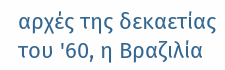αρχές της δεκαετίας του '60, η Βραζιλία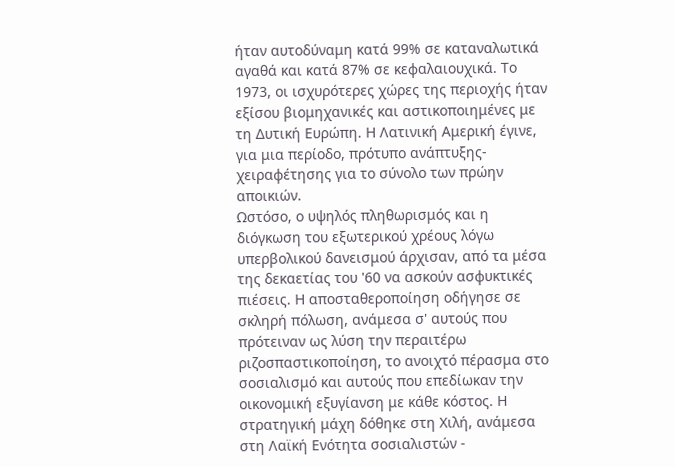ήταν αυτοδύναμη κατά 99% σε καταναλωτικά αγαθά και κατά 87% σε κεφαλαιουχικά. Το 1973, οι ισχυρότερες χώρες της περιοχής ήταν εξίσου βιομηχανικές και αστικοποιημένες με τη Δυτική Ευρώπη. Η Λατινική Αμερική έγινε, για μια περίοδο, πρότυπο ανάπτυξης- χειραφέτησης για το σύνολο των πρώην αποικιών.
Ωστόσο, ο υψηλός πληθωρισμός και η διόγκωση του εξωτερικού χρέους λόγω υπερβολικού δανεισμού άρχισαν, από τα μέσα της δεκαετίας του '60 να ασκούν ασφυκτικές πιέσεις. Η αποσταθεροποίηση οδήγησε σε σκληρή πόλωση, ανάμεσα σ' αυτούς που πρότειναν ως λύση την περαιτέρω ριζοσπαστικοποίηση, το ανοιχτό πέρασμα στο σοσιαλισμό και αυτούς που επεδίωκαν την οικονομική εξυγίανση με κάθε κόστος. Η στρατηγική μάχη δόθηκε στη Χιλή, ανάμεσα στη Λαϊκή Ενότητα σοσιαλιστών -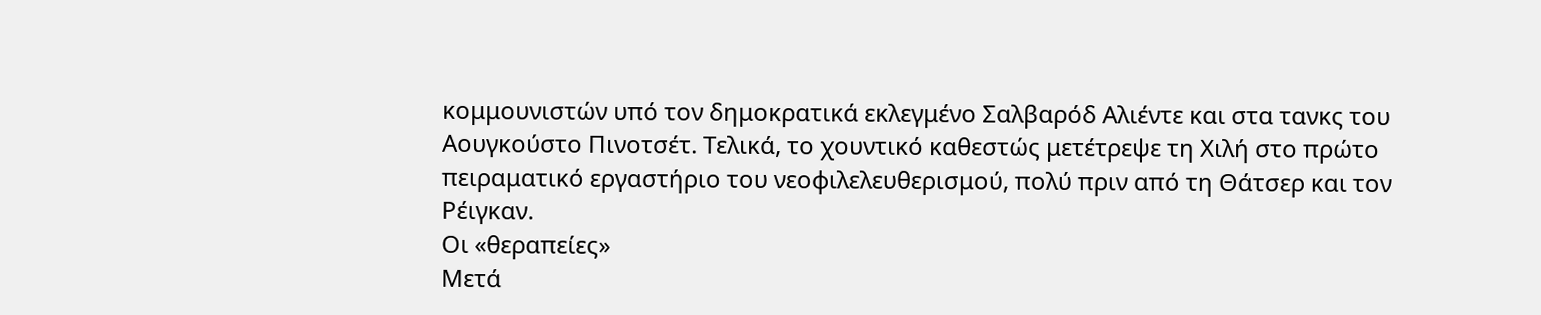κομμουνιστών υπό τον δημοκρατικά εκλεγμένο Σαλβαρόδ Αλιέντε και στα τανκς του Αουγκούστο Πινοτσέτ. Τελικά, το χουντικό καθεστώς μετέτρεψε τη Χιλή στο πρώτο πειραματικό εργαστήριο του νεοφιλελευθερισμού, πολύ πριν από τη Θάτσερ και τον Ρέιγκαν.
Οι «θεραπείες»
Μετά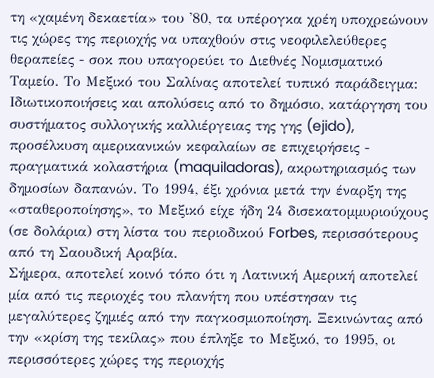τη «χαμένη δεκαετία» του '80, τα υπέρογκα χρέη υποχρεώνουν τις χώρες της περιοχής να υπαχθούν στις νεοφιλελεύθερες θεραπείες - σοκ που υπαγορεύει το Διεθνές Νομισματικό Ταμείο. Το Μεξικό του Σαλίνας αποτελεί τυπικό παράδειγμα: Ιδιωτικοποιήσεις και απολύσεις από το δημόσιο, κατάργηση του συστήματος συλλογικής καλλιέργειας της γης (ejido), προσέλκυση αμερικανικών κεφαλαίων σε επιχειρήσεις - πραγματικά κολαστήρια (maquiladoras), ακρωτηριασμός των δημοσίων δαπανών. Το 1994, έξι χρόνια μετά την έναρξη της «σταθεροποίησης», το Μεξικό είχε ήδη 24 δισεκατομμυριούχους (σε δολάρια) στη λίστα του περιοδικού Forbes, περισσότερους από τη Σαουδική Αραβία.
Σήμερα, αποτελεί κοινό τόπο ότι η Λατινική Αμερική αποτελεί μία από τις περιοχές του πλανήτη που υπέστησαν τις μεγαλύτερες ζημιές από την παγκοσμιοποίηση. Ξεκινώντας από την «κρίση της τεκίλας» που έπληξε το Μεξικό, το 1995, οι περισσότερες χώρες της περιοχής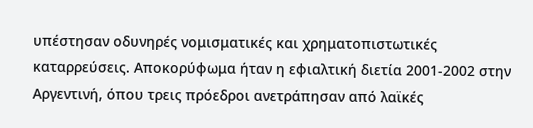υπέστησαν οδυνηρές νομισματικές και χρηματοπιστωτικές καταρρεύσεις. Αποκορύφωμα ήταν η εφιαλτική διετία 2001-2002 στην Αργεντινή, όπου τρεις πρόεδροι ανετράπησαν από λαϊκές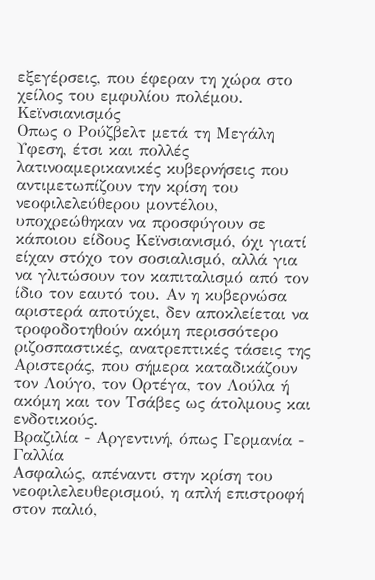εξεγέρσεις, που έφεραν τη χώρα στο χείλος του εμφυλίου πολέμου.
Κεϊνσιανισμός
Οπως ο Ρούζβελτ μετά τη Μεγάλη Υφεση, έτσι και πολλές λατινοαμερικανικές κυβερνήσεις που αντιμετωπίζουν την κρίση του νεοφιλελεύθερου μοντέλου, υποχρεώθηκαν να προσφύγουν σε κάποιου είδους Κεϊνσιανισμό, όχι γιατί είχαν στόχο τον σοσιαλισμό, αλλά για να γλιτώσουν τον καπιταλισμό από τον ίδιο τον εαυτό του. Αν η κυβερνώσα αριστερά αποτύχει, δεν αποκλείεται να τροφοδοτηθούν ακόμη περισσότερο ριζοσπαστικές, ανατρεπτικές τάσεις της Αριστεράς, που σήμερα καταδικάζουν τον Λούγο, τον Ορτέγα, τον Λούλα ή ακόμη και τον Τσάβες ως άτολμους και ενδοτικούς.
Βραζιλία - Αργεντινή, όπως Γερμανία - Γαλλία
Ασφαλώς, απέναντι στην κρίση του νεοφιλελευθερισμού, η απλή επιστροφή στον παλιό,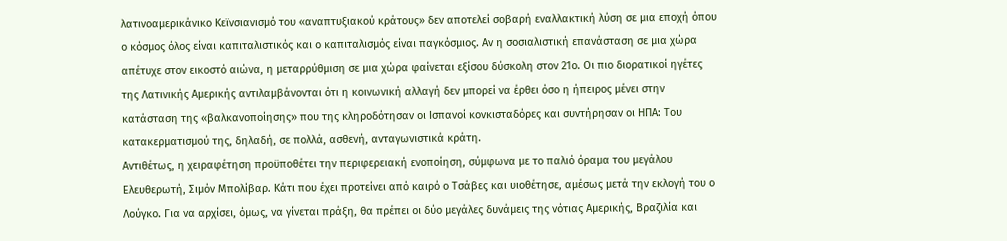λατινοαμερικάνικο Κεϊνσιανισμό του «αναπτυξιακού κράτους» δεν αποτελεί σοβαρή εναλλακτική λύση σε μια εποχή όπου ο κόσμος όλος είναι καπιταλιστικός και ο καπιταλισμός είναι παγκόσμιος. Αν η σοσιαλιστική επανάσταση σε μια χώρα απέτυχε στον εικοστό αιώνα, η μεταρρύθμιση σε μια χώρα φαίνεται εξίσου δύσκολη στον 21ο. Οι πιο διορατικοί ηγέτες της Λατινικής Αμερικής αντιλαμβάνονται ότι η κοινωνική αλλαγή δεν μπορεί να έρθει όσο η ήπειρος μένει στην κατάσταση της «βαλκανοποίησης» που της κληροδότησαν οι Ισπανοί κονκισταδόρες και συντήρησαν οι ΗΠΑ: Του κατακερματισμού της, δηλαδή, σε πολλά, ασθενή, ανταγωνιστικά κράτη.
Αντιθέτως, η χειραφέτηση προϋποθέτει την περιφερειακή ενοποίηση, σύμφωνα με το παλιό όραμα του μεγάλου Ελευθερωτή, Σιμόν Μπολίβαρ. Κάτι που έχει προτείνει από καιρό ο Τσάβες και υιοθέτησε, αμέσως μετά την εκλογή του ο Λούγκο. Για να αρχίσει, όμως, να γίνεται πράξη, θα πρέπει οι δύο μεγάλες δυνάμεις της νότιας Αμερικής, Βραζιλία και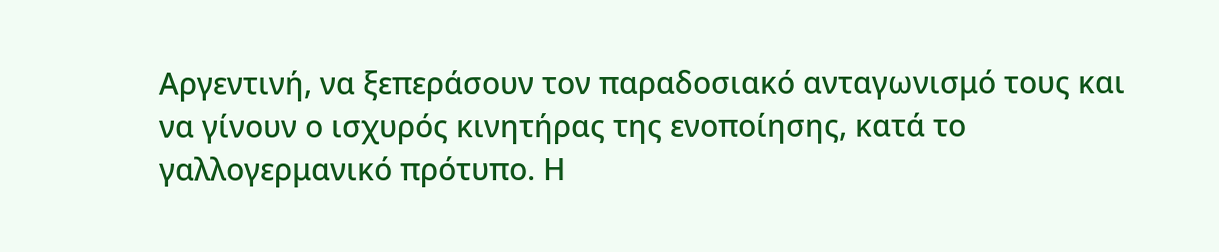Αργεντινή, να ξεπεράσουν τον παραδοσιακό ανταγωνισμό τους και να γίνουν ο ισχυρός κινητήρας της ενοποίησης, κατά το γαλλογερμανικό πρότυπο. Η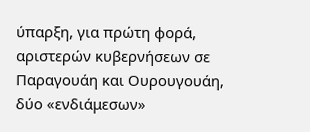ύπαρξη, για πρώτη φορά, αριστερών κυβερνήσεων σε Παραγουάη και Ουρουγουάη, δύο «ενδιάμεσων»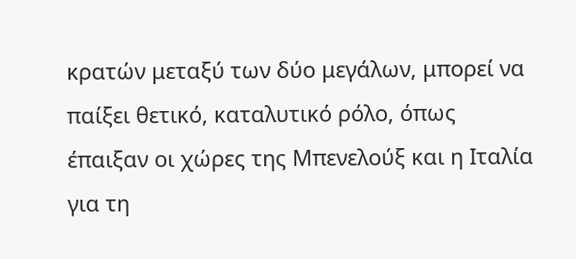κρατών μεταξύ των δύο μεγάλων, μπορεί να παίξει θετικό, καταλυτικό ρόλο, όπως έπαιξαν οι χώρες της Μπενελούξ και η Ιταλία για τη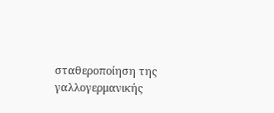σταθεροποίηση της γαλλογερμανικής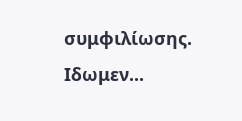συμφιλίωσης. Ιδωμεν...